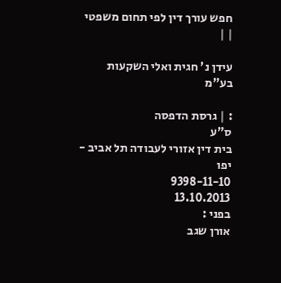חפש עורך דין לפי תחום משפטי
| |

עידן נ' חגית ואלי השקעות בע"מ

: | גרסת הדפסה
ס"ע
בית דין אזורי לעבודה תל אביב - יפו
9398-11-10
13.10.2013
בפני :
אורן שגב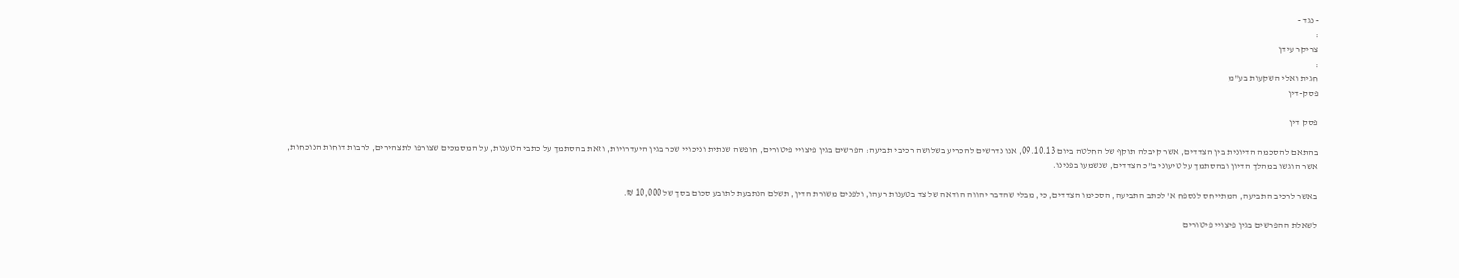- נגד -
:
צריקר עידן
:
חגית ואלי השקעות בע"מ
פסק-דין

פסק דין

בהתאם להסכמה הדיונית בין הצדדים, אשר קיבלה תוקף של החלטה ביום 09.10.13, אנו נדרשים להכריע בשלושה רכיבי תביעה: הפרשים בגין פיצויי פיטורים, חופשה שנתית וניכויי שכר בגין היעדרויות, וזאת בהסתמך על כתבי הטענות, על המסמכים שצורפו לתצהירים, לרבות דוחות הנוכחות, אשר הוגשו במהלך הדיון ובהסתמך על טיעוני ב"כ הצדדים, שנשמעו בפנינו.

באשר לרכיב התביעה, המתייחס לנספח א' לכתב התביעה, הסכימו הצדדים, כי, מבלי שהדבר יהווה הודאה של צד בטענות רעהו, ולפנים משורת הדין, תשלם הנתבעת לתובע סכום בסך של 10,000 ₪.

לשאלת ההפרשים בגין פיצויי פיטורים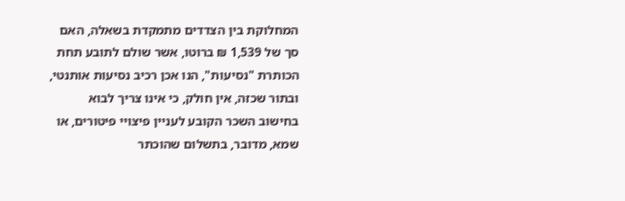המחלוקת בין הצדדים מתמקדת בשאלה, האם סך של 1,539 ₪ ברוטו, אשר שולם לתובע תחת הכותרת "נסיעות", הנו אכן רכיב נסיעות אותנטי, ובתור שכזה, אין חולק, כי אינו צריך לבוא בחישוב השכר הקובע לעניין פיצויי פיטורים, או שמא, מדובר, בתשלום שהוכתר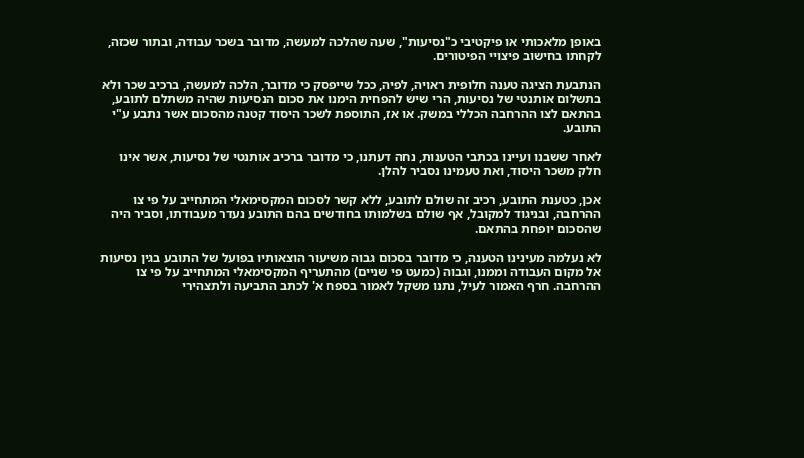באופן מלאכותי או פיקטיבי כ"נסיעות", שעה שהלכה למעשה, מדובר בשכר עבודה, ובתור שכזה, לקחתו בחישוב פיצויי הפיטורים.

הנתבעת הציגה טענה חלופית ראויה, לפיה, ככל שייפסק כי מדובר, הלכה למעשה, ברכיב שכר ולא בתשלום אותנטי של נסיעות, הרי שיש להפחית הימנו את סכום הנסיעות שהיה משתלם לתובע, בהתאם לצו ההרחבה הכללי במשק. או אז, התוספת לשכר היסוד קטנה מהסכום אשר נתבע ע"י התובע.

לאחר ששבנו ועיינו בכתבי הטענות, נחה דעתנו, כי מדובר ברכיב אותנטי של נסיעות, אשר אינו חלק משכר היסוד, ואת טעמינו נסביר להלן.

אכן, כטענת התובע, רכיב זה שולם לתובע, ללא קשר לסכום המקסימאלי המתחייב על פי צו ההרחבה, ובניגוד למקובל, אף שולם בשלמותו בחודשים בהם התובע נעדר מעבודתו, וסביר היה שהסכום יופחת בהתאם.

לא נעלמה מעינינו הטענה, כי מדובר בסכום גבוה משיעור הוצאותיו בפועל של התובע בגין נסיעות אל מקום העבודה וממנו, וגבוה (כמעט פי שניים) מהתעריף המקסימאלי המתחייב על פי צו ההרחבה. חרף האמור לעיל, נתנו משקל לאמור בספח א' לכתב התביעה ולתצהירי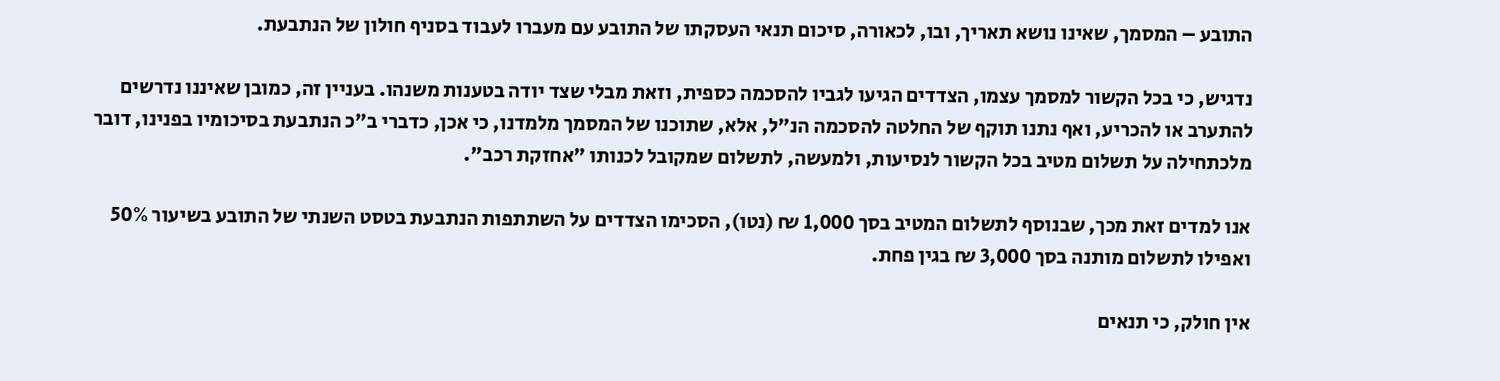התובע – המסמך, שאינו נושא תאריך, ובו, לכאורה, סיכום תנאי העסקתו של התובע עם מעברו לעבוד בסניף חולון של הנתבעת.

נדגיש, כי בכל הקשור למסמך עצמו, הצדדים הגיעו לגביו להסכמה כספית, וזאת מבלי שצד יודה בטענות משנהו. בעניין זה, כמובן שאיננו נדרשים להתערב או להכריע, ואף נתנו תוקף של החלטה להסכמה הנ"ל, אלא, שתוכנו של המסמך מלמדנו, כי אכן, כדברי ב"כ הנתבעת בסיכומיו בפנינו, דובר מלכתחילה על תשלום מטיב בכל הקשור לנסיעות, ולמעשה, לתשלום שמקובל לכנותו "אחזקת רכב".

אנו למדים זאת מכך, שבנוסף לתשלום המטיב בסך 1,000 ₪ (נטו), הסכימו הצדדים על השתתפות הנתבעת בטסט השנתי של התובע בשיעור 50% ואפילו לתשלום מותנה בסך 3,000 ₪ בגין פחת.

אין חולק, כי תנאים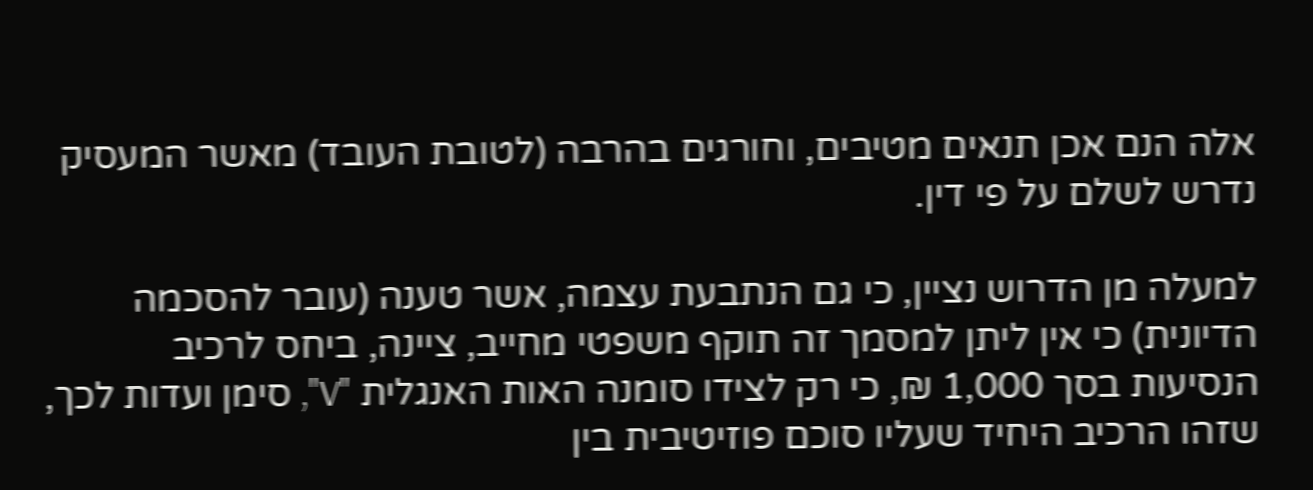אלה הנם אכן תנאים מטיבים, וחורגים בהרבה (לטובת העובד) מאשר המעסיק נדרש לשלם על פי דין.

למעלה מן הדרוש נציין, כי גם הנתבעת עצמה, אשר טענה (עובר להסכמה הדיונית) כי אין ליתן למסמך זה תוקף משפטי מחייב, ציינה, ביחס לרכיב הנסיעות בסך 1,000 ₪, כי רק לצידו סומנה האות האנגלית "V", סימן ועדות לכך, שזהו הרכיב היחיד שעליו סוכם פוזיטיבית בין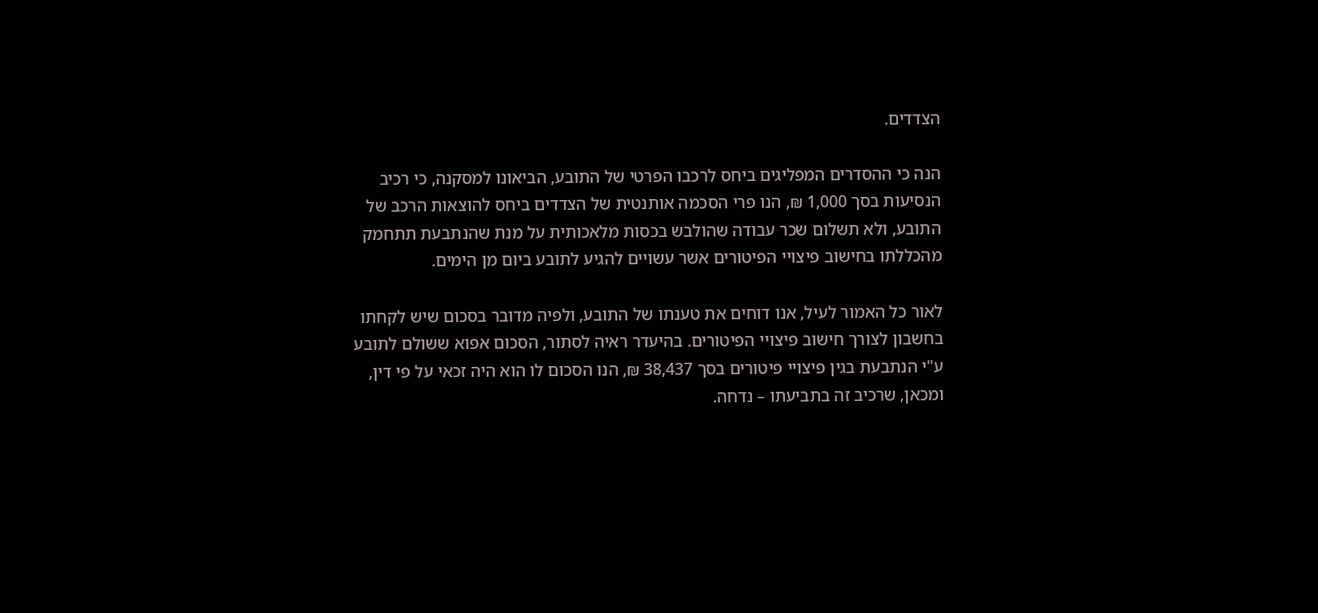הצדדים.

הנה כי ההסדרים המפליגים ביחס לרכבו הפרטי של התובע, הביאונו למסקנה, כי רכיב הנסיעות בסך 1,000 ₪, הנו פרי הסכמה אותנטית של הצדדים ביחס להוצאות הרכב של התובע, ולא תשלום שכר עבודה שהולבש בכסות מלאכותית על מנת שהנתבעת תתחמק מהכללתו בחישוב פיצויי הפיטורים אשר עשויים להגיע לתובע ביום מן הימים.

לאור כל האמור לעיל, אנו דוחים את טענתו של התובע, ולפיה מדובר בסכום שיש לקחתו בחשבון לצורך חישוב פיצויי הפיטורים. בהיעדר ראיה לסתור, הסכום אפוא ששולם לתובע ע"י הנתבעת בגין פיצויי פיטורים בסך 38,437 ₪, הנו הסכום לו הוא היה זכאי על פי דין, ומכאן, שרכיב זה בתביעתו – נדחה.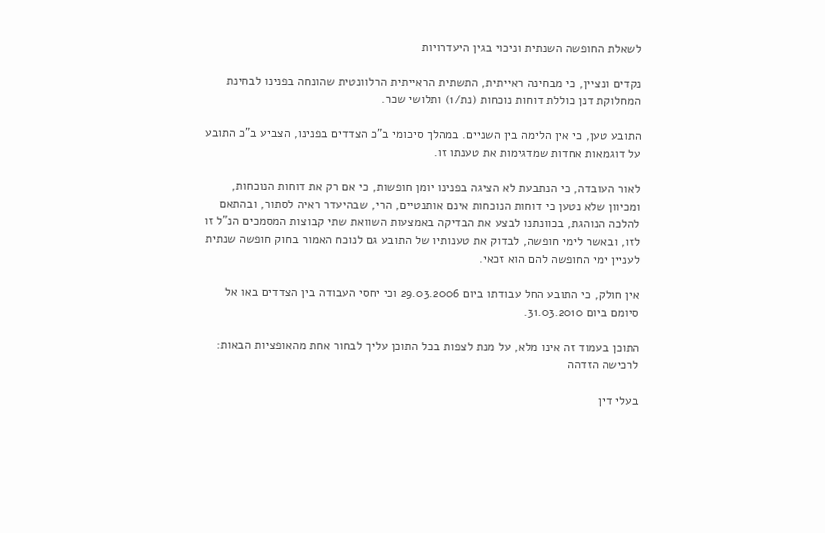לשאלת החופשה השנתית וניכוי בגין היעדרויות

נקדים ונציין, כי מבחינה ראייתית, התשתית הראייתית הרלוונטית שהונחה בפנינו לבחינת המחלוקת דנן כוללת דוחות נוכחות (נת/1) ותלושי שכר.

התובע טען, כי אין הלימה בין השניים. במהלך סיכומי ב"כ הצדדים בפנינו, הצביע ב"כ התובע על דוגמאות אחדות שמדגימות את טענתו זו.

לאור העובדה, כי הנתבעת לא הציגה בפנינו יומן חופשות, כי אם רק את דוחות הנוכחות, ומכיוון שלא נטען כי דוחות הנוכחות אינם אותנטיים, הרי, שבהיעדר ראיה לסתור, ובהתאם להלכה הנוהגת, בכוונתנו לבצע את הבדיקה באמצעות השוואת שתי קבוצות המסמכים הנ"ל זו לזו, ובאשר לימי חופשה, לבדוק את טענותיו של התובע גם לנוכח האמור בחוק חופשה שנתית לעניין ימי החופשה להם הוא זכאי.

אין חולק, כי התובע החל עבודתו ביום 29.03.2006 וכי יחסי העבודה בין הצדדים באו אל סיומם ביום 31.03.2010.

התוכן בעמוד זה אינו מלא, על מנת לצפות בכל התוכן עליך לבחור אחת מהאופציות הבאות:
לרכישה הזדהה

בעלי דין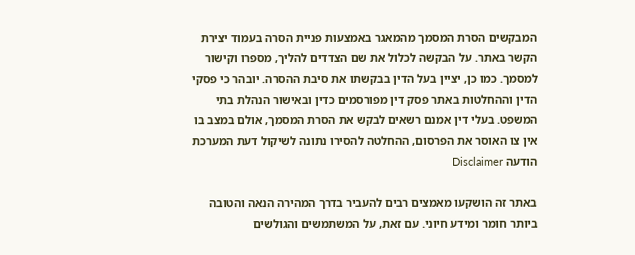המבקשים הסרת המסמך מהמאגר באמצעות פניית הסרה בעמוד יצירת הקשר באתר. על הבקשה לכלול את שם הצדדים להליך, מספרו וקישור למסמך. כמו כן, יציין בעל הדין בבקשתו את סיבת ההסרה. יובהר כי פסקי הדין וההחלטות באתר פסק דין מפורסמים כדין ובאישור הנהלת בתי המשפט. בעלי דין אמנם רשאים לבקש את הסרת המסמך, אולם במצב בו אין צו האוסר את הפרסום, ההחלטה להסירו נתונה לשיקול דעת המערכת
הודעה Disclaimer

באתר זה הושקעו מאמצים רבים להעביר בדרך המהירה הנאה והטובה ביותר חומר ומידע חיוני. עם זאת, על המשתמשים והגולשים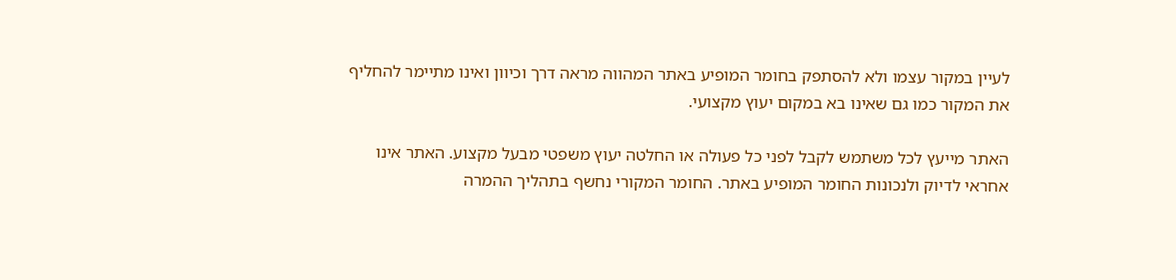לעיין במקור עצמו ולא להסתפק בחומר המופיע באתר המהווה מראה דרך וכיוון ואינו מתיימר להחליף את המקור כמו גם שאינו בא במקום יעוץ מקצועי.

האתר מייעץ לכל משתמש לקבל לפני כל פעולה או החלטה יעוץ משפטי מבעל מקצוע. האתר אינו אחראי לדיוק ולנכונות החומר המופיע באתר. החומר המקורי נחשף בתהליך ההמרה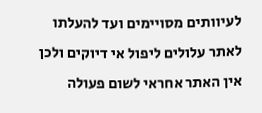לעיוותים מסויימים ועד להעלתו לאתר עלולים ליפול אי דיוקים ולכן אין האתר אחראי לשום פעולה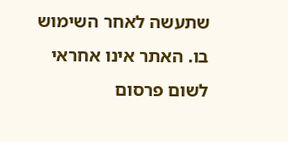שתעשה לאחר השימוש בו. האתר אינו אחראי לשום פרסום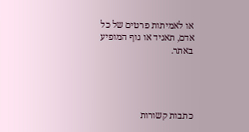או לאמיתות פרטים של כל אדם, תאגיד או גוף המופיע באתר.




כתבות קשורות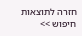חזרה לתוצאות חיפוש >>